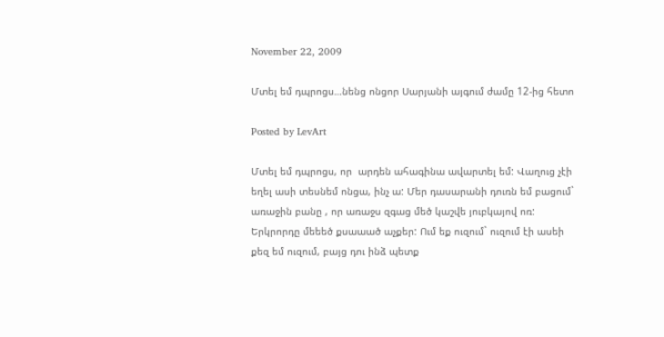November 22, 2009

Մտել եմ դպրոցս…նենց ոնցոր Սարյանի այգում ժամը 12-ից հետո

Posted by LevArt

Մտել եմ դպրոցս, որ  արդեն ահագինա ավարտել եմ: Վաղուց չէի եղել ասի տեսնեմ ոնցա, ինչ ա: Մեր դասարանի դուռն եմ բացում` առաջին բանը , որ առաջս զգաց մեծ կաշվե յուբկայով ոռ: Երկրորդը մեեեծ քսաաած աչքեր: Ում եք ուզում` ուզում էի ասեի քեզ եմ ուզում, բայց դու ինձ պետք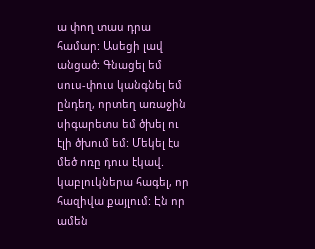ա փող տաս դրա համար: Ասեցի լավ անցած: Գնացել եմ սուս-փուս կանգնել եմ ընդեղ, որտեղ առաջին սիգարետս եմ ծխել ու էլի ծխում եմ: Մեկել էս մեծ ոռը դուս էկավ. կաբլուկներա հագել, որ հազիվա քայլում: Էն որ ամեն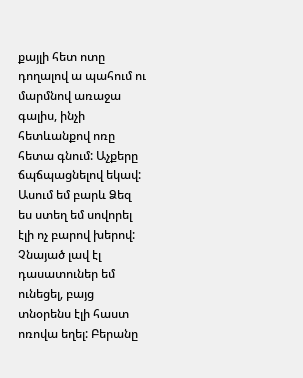քայլի հետ ոտը դողալով ա պահում ու մարմնով առաջա գալիս, ինչի հետևանքով ոռը հետա գնում: Աչքերը ճպճպացնելով եկավ: Ասում եմ բարև Ձեզ ես ստեղ եմ սովորել էլի ոչ բարով խերով: Չնայած լավ էլ դասատուներ եմ ունեցել, բայց տնօրենս էլի հաստ ոռովա եղել: Բերանը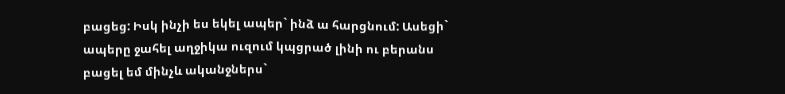բացեց: Իսկ ինչի ես եկել ապեր` ինձ ա հարցնում: Ասեցի` ապերը ջահել աղջիկա ուզում կպցրած լինի ու բերանս բացել եմ մինչև ականջներս`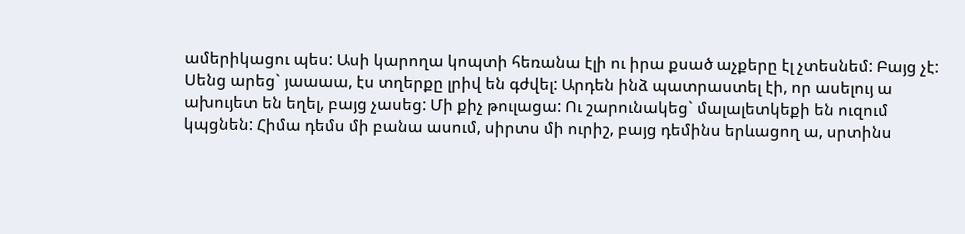ամերիկացու պես: Ասի կարողա կոպտի հեռանա էլի ու իրա քսած աչքերը էլ չտեսնեմ: Բայց չէ: Սենց արեց` յաաաա, էս տղերքը լրիվ են գժվել: Արդեն ինձ պատրաստել էի, որ ասելույ ա ախույետ են եղել, բայց չասեց: Մի քիչ թուլացա: Ու շարունակեց` մալալետկեքի են ուզում կպցնեն: Հիմա դեմս մի բանա ասում, սիրտս մի ուրիշ, բայց դեմինս երևացող ա, սրտինս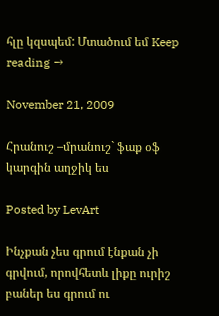հլը կզսպեմ: Մտածում եմ Keep reading →

November 21, 2009

Հրանուշ –մրանուշ` ֆաք օֆ կարգին աղջիկ ես

Posted by LevArt

Ինչքան չես գրում էնքան չի գրվում, որովհետև լիքը ուրիշ բաներ ես գրում ու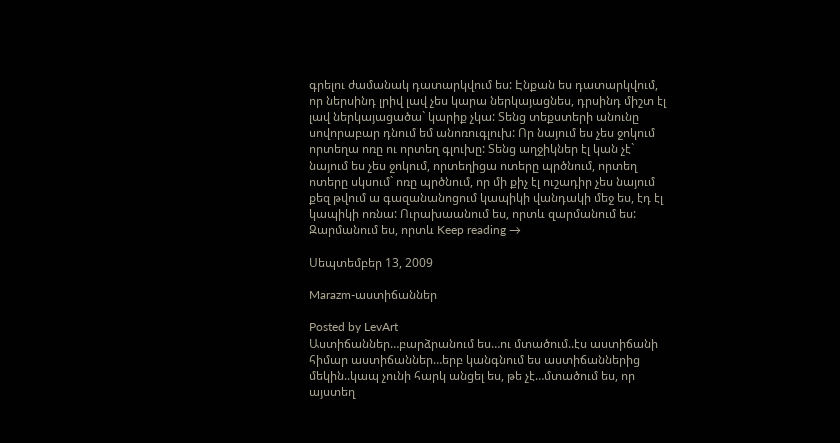գրելու ժամանակ դատարկվում ես: Էնքան ես դատարկվում, որ ներսինդ լրիվ լավ չես կարա ներկայացնես, դրսինդ միշտ էլ լավ ներկայացածա` կարիք չկա: Տենց տեքստերի անունը սովորաբար դնում եմ անոռուգլուխ: Որ նայում ես չես ջոկում որտեղա ոռը ու որտեղ գլուխը: Տենց աղջիկներ էլ կան չէ` նայում ես չես ջոկում, որտեղիցա ոտերը պրծնում, որտեղ ոտերը սկսում` ոռը պրծնում, որ մի քիչ էլ ուշադիր չես նայում քեզ թվում ա գազանանոցում կապիկի վանդակի մեջ ես, էդ էլ կապիկի ոռնա: Ուրախաանում ես, որտև զարմանում ես: Զարմանում ես, որտև Keep reading →

Սեպտեմբեր 13, 2009

Marazm-աստիճաններ

Posted by LevArt
Աստիճաններ…բարձրանում ես…ու մտածում..էս աստիճանի հիմար աստիճաններ…երբ կանգնում ես աստիճաններից մեկին..կապ չունի հարկ անցել ես, թե չէ…մտածում ես, որ այստեղ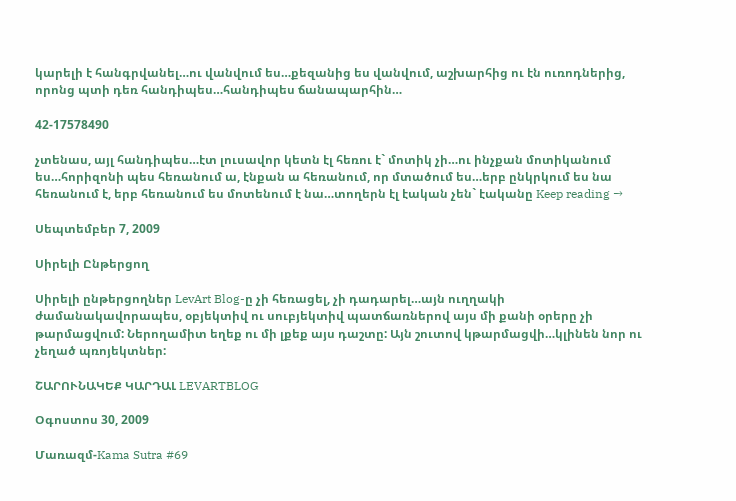կարելի է հանգրվանել…ու վանվում ես…քեզանից ես վանվում, աշխարհից ու էն ուռոդներից, որոնց պտի դեռ հանդիպես…հանդիպես ճանապարհին…

42-17578490

չտենաս, այլ հանդիպես…էտ լուսավոր կետն էլ հեռու է` մոտիկ չի…ու ինչքան մոտիկանում ես…հորիզոնի պես հեռանում ա, էնքան ա հեռանում, որ մտածում ես…երբ ընկրկում ես նա հեռանում է, երբ հեռանում ես մոտենում է նա…տողերն էլ էական չեն` էականը Keep reading →

Սեպտեմբեր 7, 2009

Սիրելի Ընթերցող

Սիրելի ընթերցողներ LevArt Blog-ը չի հեռացել, չի դադարել…այն ուղղակի ժամանակավորապես, օբյեկտիվ ու սուբյեկտիվ պատճառներով այս մի քանի օրերը չի թարմացվում: Ներողամիտ եղեք ու մի լքեք այս դաշտը: Այն շուտով կթարմացվի…կլինեն նոր ու չեղած պռոյեկտներ:

ՇԱՐՈՒՆԱԿԵՔ ԿԱՐԴԱԼ LEVARTBLOG

Օգոստոս 30, 2009

Մառազմ-Kama Sutra #69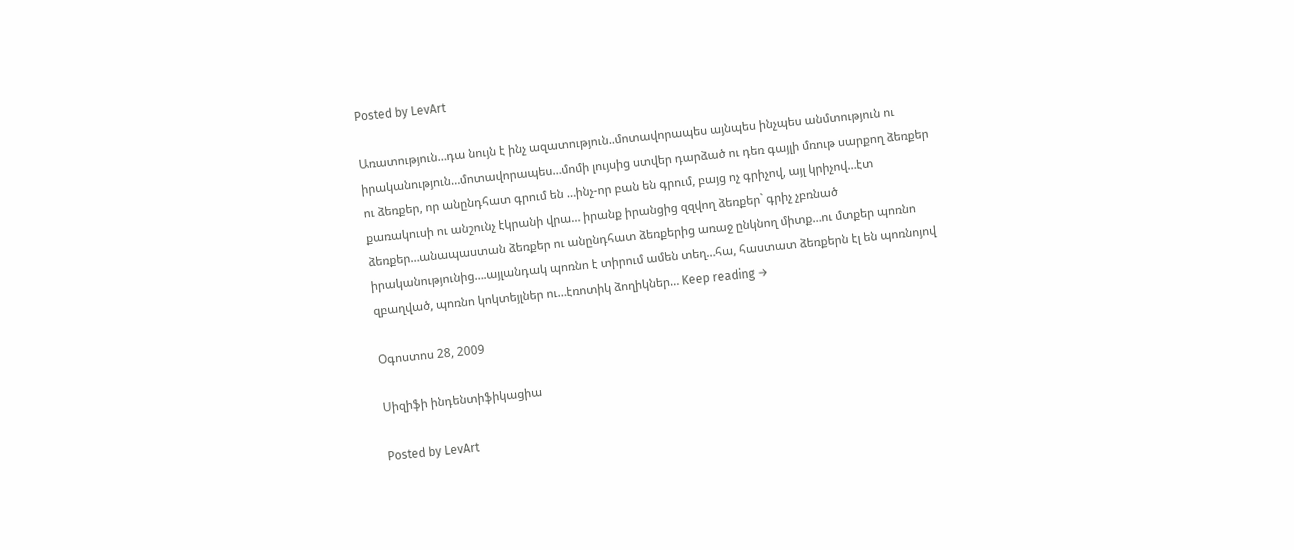Posted by LevArt

Առատություն…դա նույն է ինչ ազատություն..մոտավորապես այնպես ինչպես անմտություն ու իրականություն…մոտավորապես…մոմի լույսից ստվեր դարձած ու դեռ գայլի մռութ սարքող ձեռքեր ու ձեռքեր, որ անընդհատ գրում են …ինչ-որ բան են գրում, բայց ոչ գրիչով, այլ կրիչով…էտ քառակուսի ու անշունչ էկրանի վրա… իրանք իրանցից զզվող ձեռքեր` գրիչ չբռնած ձեռքեր…անապաստան ձեռքեր ու անընդհատ ձեռքերից առաջ ընկնող միտք…ու մտքեր պոռնո իրականությունից….այլանդակ պոռնո է տիրում ամեն տեղ…հա, հաստատ ձեռքերն էլ են պոռնոյով զբաղված, պոռնո կոկտեյլներ ու…էռոտիկ ձողիկներ… Keep reading →

Օգոստոս 28, 2009

Սիզիֆի ինդենտիֆիկացիա

Posted by LevArt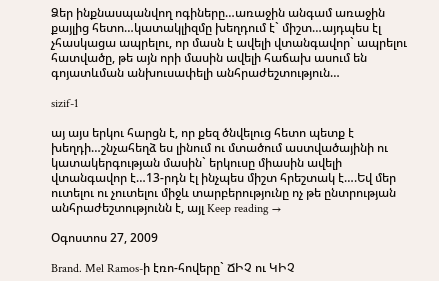Ձեր ինքնասպանվող ոգիները…առաջին անգամ առաջին քայլից հետո…կատակլիզմը խեղդում է` միշտ…այդպես էլ չհասկացա ապրելու, որ մասն է ավելի վտանգավոր` ապրելու հատվածը, թե այն որի մասին ավելի հաճախ ասում են  գոյատևման անխուսափելի անհրաժեշտություն…

sizif-1

այ այս երկու հարցն է, որ քեզ ծնվելուց հետո պետք է խեղդի…շնչահեղձ ես լինում ու մտածում աստվածայինի ու կատակերգության մասին` երկուսը միասին ավելի վտանգավոր է…13-րդն էլ ինչպես միշտ հրեշտակ է….Եվ մեր ուտելու ու չուտելու միջև տարբերությունը ոչ թե ընտրության անհրաժեշտությունն է, այլ Keep reading →

Օգոստոս 27, 2009

Brand. Mel Ramos-ի էռո-հովերը` ՃԻՉ ու ԿԻՉ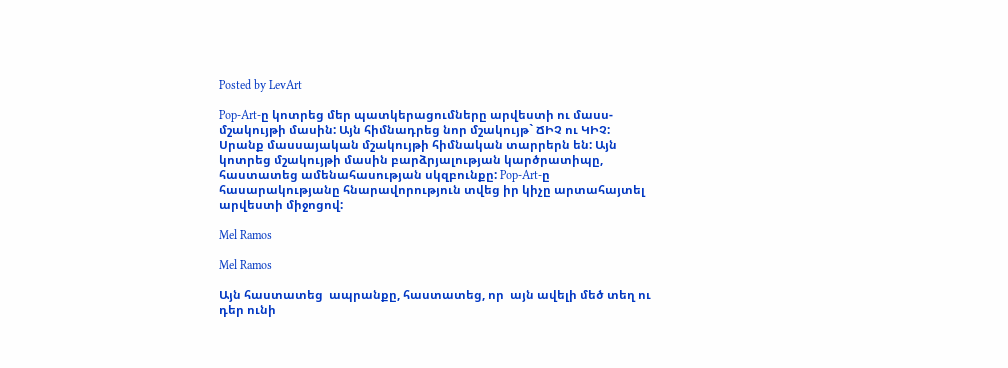Posted by LevArt

Pop-Art-ը կոտրեց մեր պատկերացումները արվեստի ու մասս-մշակույթի մասին: Այն հիմնադրեց նոր մշակույթ` ՃԻՉ ու ԿԻՉ: Սրանք մասսայական մշակույթի հիմնական տարրերն են: Այն կոտրեց մշակույթի մասին բարձրյալության կարծրատիպը, հաստատեց ամենահասության սկզբունքը: Pop-Art-ը հասարակությանը հնարավորություն տվեց իր կիչը արտահայտել արվեստի միջոցով:

Mel Ramos

Mel Ramos

Այն հաստատեց  ապրանքը, հաստատեց, որ  այն ավելի մեծ տեղ ու դեր ունի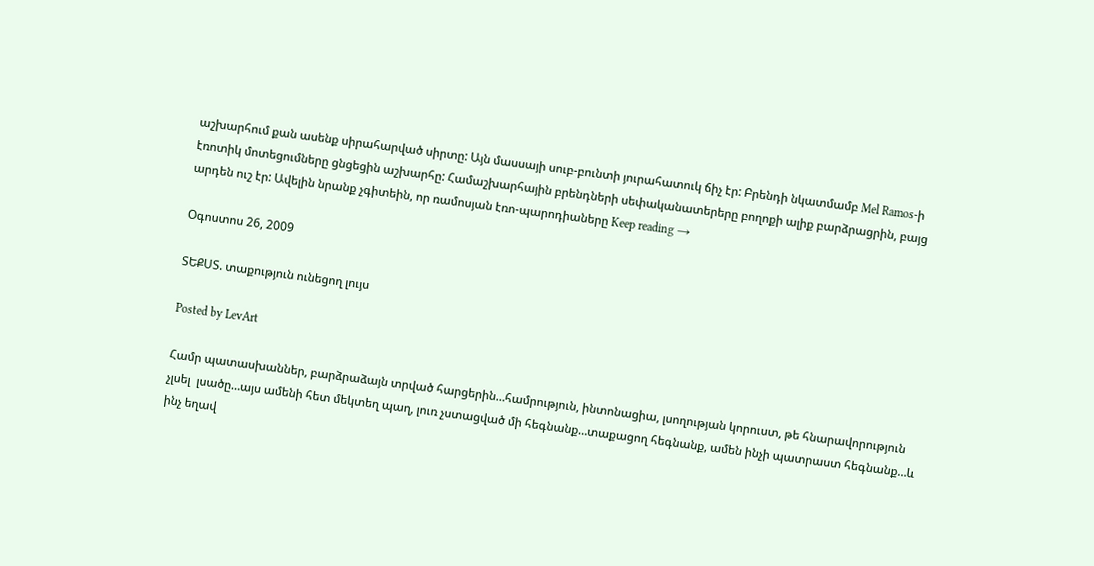աշխարհում քան ասենք սիրահարված սիրտը: Այն մասսայի սուբ-բունտի յուրահատուկ ճիչ էր: Բրենդի նկատմամբ Mel Ramos-ի էռոտիկ մոտեցումները ցնցեցին աշխարհը: Համաշխարհային բրենդների սեփականատերերը բողոքի ալիք բարձրացրին, բայց արդեն ուշ էր: Ավելին նրանք չգիտեին, որ ռամոսյան էռո-պարոդիաները Keep reading →

Օգոստոս 26, 2009

ՏԵՔՍՏ. տաքություն ունեցող լույս

Posted by LevArt

Համր պատասխաններ, բարձրաձայն տրված հարցերին…համրություն, ինտոնացիա, լսողության կորուստ, թե հնարավորություն չլսել  լսածը…այս ամենի հետ մեկտեղ պաղ, լուռ չստացված մի հեգնանք…տաքացող հեգնանք, ամեն ինչի պատրաստ հեգնանք…և ինչ եղավ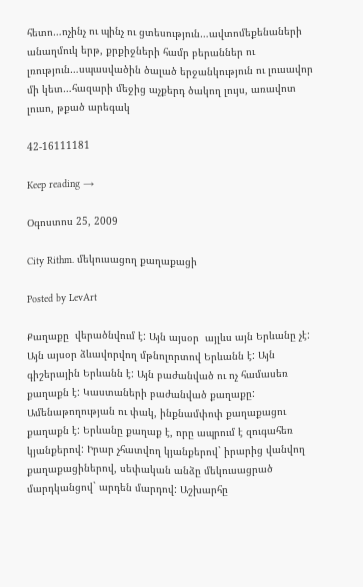հետո…ոչինչ ու պինչ ու ցտեսություն…ավտոմեքենաների անաղմուկ երթ, քրքիջների համր բերաններ ու լռություն…սպասվածին ծալած երջանկություն ու լուսավոր մի կետ…հազարի մեջից աչքերդ ծակող լույս, առավոտ լուսո, թքած արեգակ

42-16111181

Keep reading →

Օգոստոս 25, 2009

City Rithm. մեկուսացող քաղաքացի

Posted by LevArt

Քաղաքը  վերածնվում է: Այն այսօր  այլևս այն Երևանը չէ: Այն այսօր ձևավորվող մթնոլորտով Երևանն է: Այն գիշերային Երևանն է: Այն բաժանված ու ոչ համասեռ քաղաքն է: Կաստաների բաժանված քաղաքը: Ամենաթողության ու փակ, ինքնամփոփ քաղաքացու քաղաքն է: Երևանը քաղաք է, որը ապրում է զուգահեռ կյանքերով: Իրար չհատվող կյանքերով` իրարից վանվող քաղաքացիներով, սեփական անձը մեկուսացրած մարդկանցով` արդեն մարդով: Աշխարհը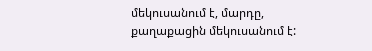մեկուսանում է, մարդը, քաղաքացին մեկուսանում է: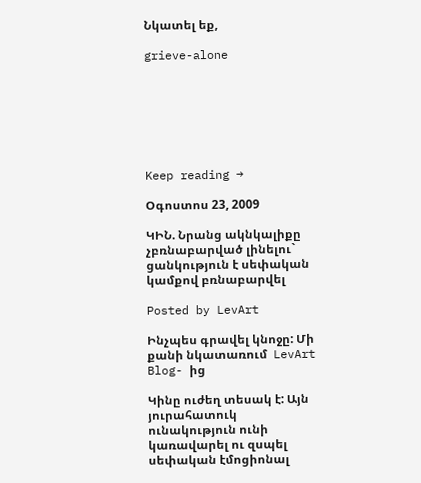Նկատել եք,

grieve-alone







Keep reading →

Օգոստոս 23, 2009

ԿԻՆ. Նրանց ակնկալիքը չբռնաբարված լինելու` ցանկություն է սեփական կամքով բռնաբարվել

Posted by LevArt

Ինչպես գրավել կնոջը: Մի քանի նկատառում  LevArt Blog- ից

Կինը ուժեղ տեսակ է: Այն յուրահատուկ ունակություն ունի կառավարել ու զսպել սեփական էմոցիոնալ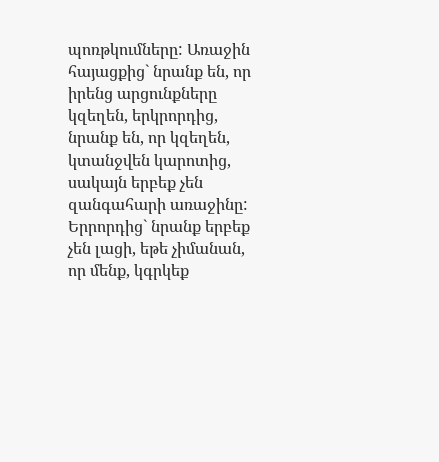պոռթկումները: Առաջին հայացքից` նրանք են, որ իրենց արցունքները կզեղեն, երկրորդից, նրանք են, որ կզեղեն, կտանջվեն կարոտից, սակայն երբեք չեն զանգահարի առաջինը: Երրորդից` նրանք երբեք չեն լացի, եթե չիմանան, որ մենք, կգրկեք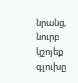նրանց, նուրբ կշոյեք գլուխը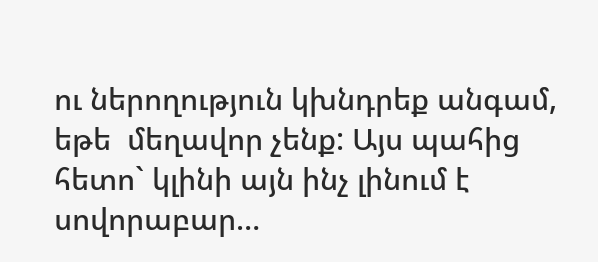ու ներողություն կխնդրեք անգամ, եթե  մեղավոր չենք: Այս պահից հետո` կլինի այն ինչ լինում է սովորաբար…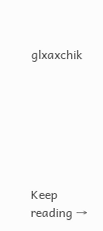glxaxchik







Keep reading →